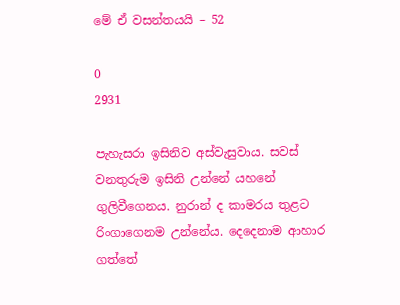මේ ඒ වසන්තයයි – 52

0
2931

පැහැසරා ඉසිනිව අස්වැසුවාය. සවස් වනතුරුම ඉසිනි උන්නේ යහනේ ගුලිවීගෙනය. නුරාන් ද කාමරය තුළට රිංගාගෙනම උන්නේය. දෙදෙනාම ආහාර ගත්තේ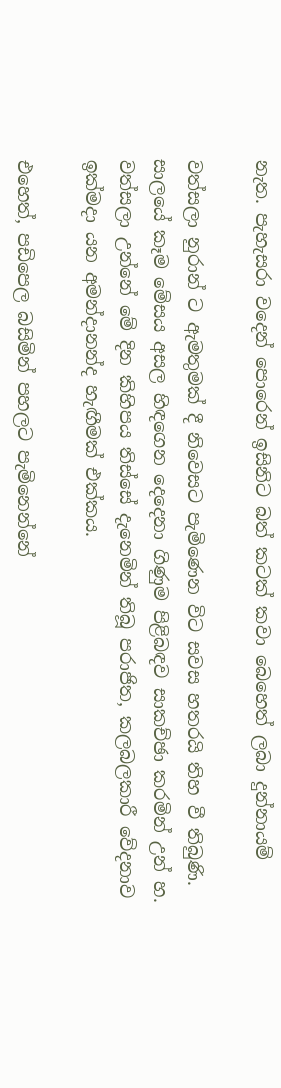නැත. පැහැසරා වදෙන් පොරෙන් ඉසිනිට බත් කටක් කවා බෙහෙත් ලබා දුන්නායම්

වත්සලා නුරාන් ට ඇමතුමක් දී නිවෙසට පැමිණෙන විට සවස හතරයි තිහ වී තිබුණි. සාලයේ කෑම මේසය අසල හිඳගෙන දෙදෙනා ගිණුම පිළිබඳව සාකච්ඡා කරමින් උන් හ. වත්සලා උන්නේ මේ දින කිහිපය තිස්සේ දැනෙමින් තිබූ පරාජිත, කලබලකාරී වේදනාව ඉක්මදා යන අමන්දානන්ද හැඟීමක් එක්කය.

එහෙත්, පඩිපෙල බසිමින් පහලට පැමිනෙන්නේ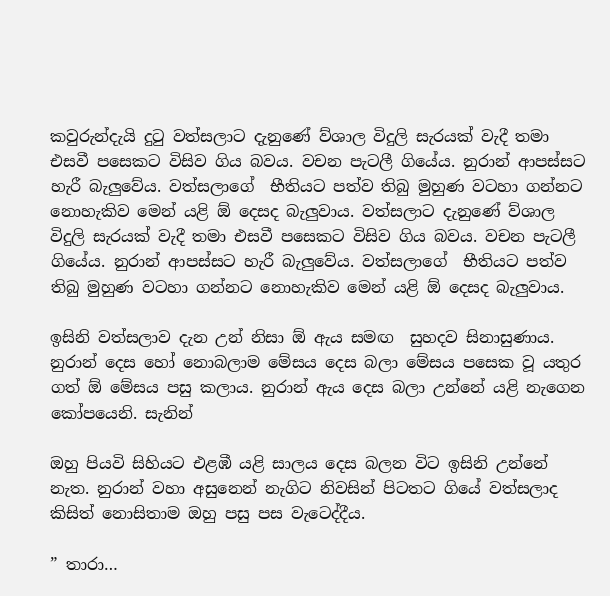කවුරුන්දැයි දුටු වත්සලාට දැනුණේ ව්ශාල විදුලි සැරයක් වැදී තමා එසවී පසෙකට විසිව ගිය බවය. වචන පැටලී ගියේය. නුරාන් ආපස්සට හැරී බැලුවේය. වත්සලාගේ  භීතියට පත්ව තිබු මුහුණ වටහා ගන්නට නොහැකිව මෙන් යළි ඕ දෙසද බැලුවාය. වත්සලාට දැනුණේ ව්ශාල විදුලි සැරයක් වැදී තමා එසවී පසෙකට විසිව ගිය බවය. වචන පැටලී ගියේය. නුරාන් ආපස්සට හැරී බැලුවේය. වත්සලාගේ  භීතියට පත්ව තිබු මුහුණ වටහා ගන්නට නොහැකිව මෙන් යළි ඕ දෙසද බැලුවාය.

ඉසිනි වත්සලාව දැන උන් නිසා ඕ ඇය සමඟ  සුහදව සිනාසුණාය. නුරාන් දෙස හෝ නොබලාම මේසය දෙස බලා මේසය පසෙක වූ යතුර ගත් ඕ මේසය පසු කලාය. නුරාන්‍ ඇය දෙස බලා උන්නේ යළි නැගෙන කෝපයෙනි. සැනින්

ඔහු පියවි සිහියට එළඹී යළි සාලය දෙස බලන විට ඉසිනි උන්නේ නැත. නුරාන් වහා අසුනෙන් නැගිට නිවසින් පිටතට ගියේ වත්සලාද කිසිත් නොසිතාම ඔහු පසු පස වැටෙද්දීය.

” තාරා…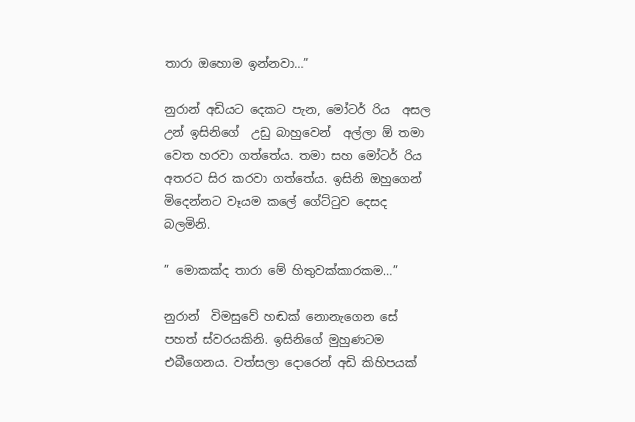තාරා ඔහොම ඉන්නවා…”

නුරාන් අඩියට දෙකට පැන, මෝටර් රිය  අසල  උන් ඉසිනිගේ  උඩු බාහුවෙන්  අල්ලා ඕ තමා වෙත හරවා ගත්තේය. තමා සහ මෝටර් රිය අතරට සිර කරවා ගත්තේය. ඉසිනි ඔහුගෙන් මිදෙන්නට වෑයම කලේ ගේට්ටුව දෙසද බලමිනි.

” මොකක්ද තාරා මේ හිතුවක්කාරකම…”

නුරාන්  විමසුවේ හඬක් නොනැගෙන සේ පහත් ස්වරයකිනි. ඉසිනිගේ මුහුණටම එබීගෙනය. වත්සලා දොරෙන් අඩි කිහිපයක්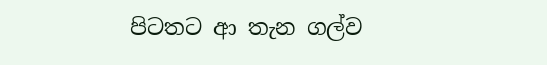පිටතට ආ තැන ගල්ව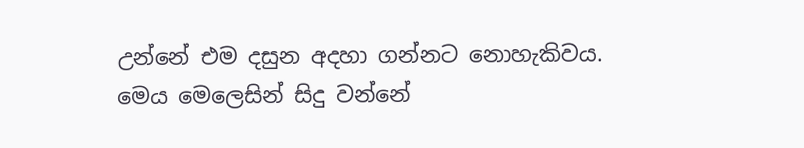උන්නේ එම දසුන අදහා ගන්නට නොහැකිවය. මෙය මෙලෙසින් සිදු වන්නේ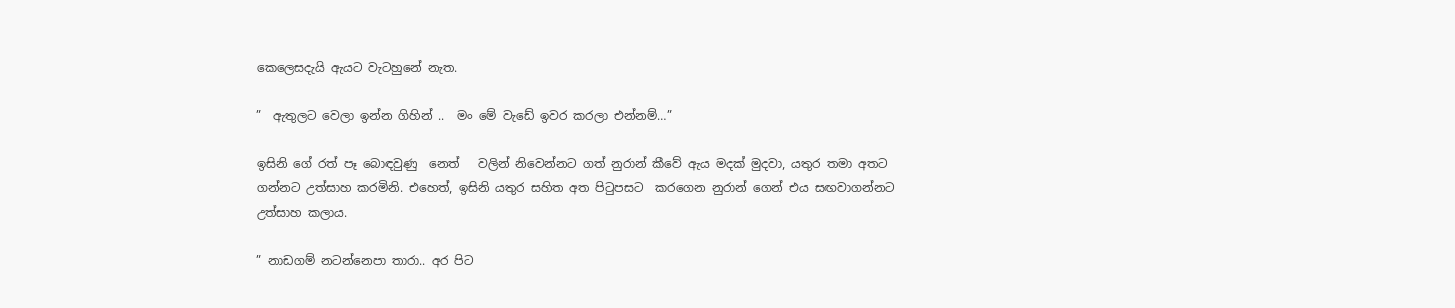කෙලෙසදැයි ඇයට වැටහුනේ නැත.

”  ඇතුලට වෙලා ඉන්න ගිහින් ..  මං මේ වැඩේ ඉවර කරලා එන්නම්…”

ඉසිනි ගේ රත් පෑ බොඳවුණු  නෙත්   වලින් නිවෙන්නට ගත් නුරාන් කීවේ ඇය මදක් මුදවා, යතුර තමා අතට ගන්නට උත්සාහ කරමිනි. එහෙත්, ඉසිනි යතුර සහිත අත පිටුපසට  කරගෙන නුරාන් ගෙන් එය සඟවාගන්නට උත්සාහ කලාය.

” නාඩගම් නටන්නෙපා තාරා.. අර පිට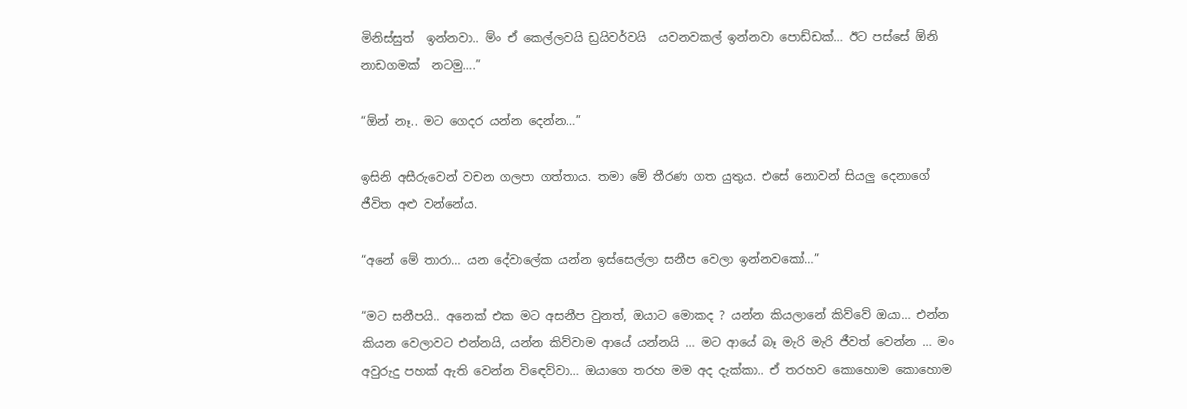මිනිස්සුත්  ඉන්නවා.. ම්ං ඒ කෙල්ලවයි ඩ්‍රයිවර්වයි  යවනවකල් ඉන්නවා පොඩ්ඩක්… ඊට පස්සේ ඕනි  නාඩගමක්  නටමු….”

“ඕන් නෑ.. මට ගෙදර යන්න දෙන්න…”

ඉසිනි අසීරුවෙන් වචන ගලපා ගත්තාය. තමා මේ තීරණ ගත යුතුය. එසේ නොවන් සියලු දෙනාගේ ජීවිත අළු වන්නේය.

“අනේ මේ තාරා… යන දේවාලේක යන්න ඉස්සෙල්ලා සනීප වෙලා ඉන්නවකෝ…”

“මට සනීපයි.. අනෙක් එක මට අසනීප වුනත්, ඔයාට මොකද ? යන්න කියලානේ කිව්වේ ඔයා… එන්න කියන වෙලාවට එන්නයි, යන්න කිව්වාම ආයේ යන්නයි … මට ආයේ බෑ මැරි මැරි ජීවත් වෙන්න … මං අවුරුදු පහක් ඇති වෙන්න විඳෙව්වා… ඔයාගෙ තරහ මම අද දැක්කා.. ඒ තරහව කොහොම කොහොම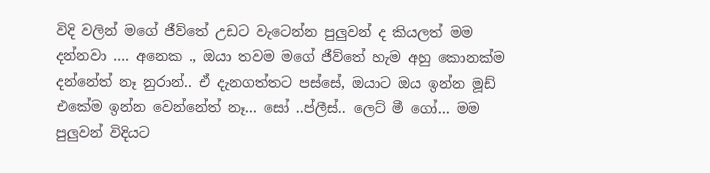විදි වලින් මගේ ජීව්තේ උඩට වැටෙන්න පුලුවන් ද කියලත් මම දන්නවා …. අනෙක ., ඔයා තවම මගේ ජීව්තේ හැම අහු කොනක්ම දන්නේත් නෑ නුරාන්.. ඒ දැනගත්තට පස්සේ, ඔයාට ඔය ඉන්න මූඩ් එකේම ඉන්න වෙන්නේත් නෑ… සෝ ..ප්ලීස්.. ලෙට් මී ගෝ… මම පුලුවන් විදියට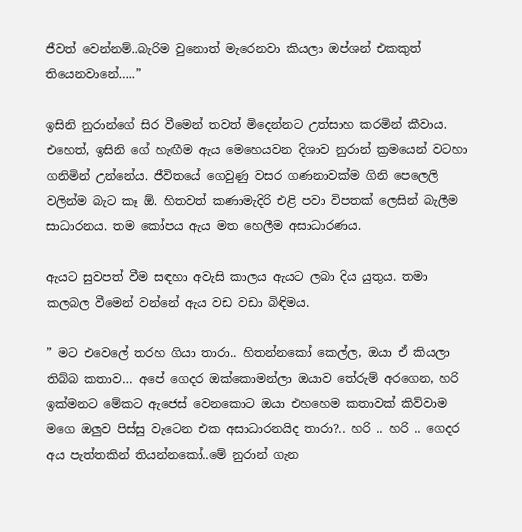ජීවත් වෙන්නම්..බැරිම වුනොත් මැරෙනවා කියලා ඔප්ශන් එකකුත් තියෙනවානේ…..”

ඉසිනි නුරාන්ගේ සිර වීමෙන් තවත් මිදෙන්නට උත්සාහ කරමින් කීවාය. එහෙත්, ඉසිනි ගේ හැඟීම ඇය මෙහෙයවන දිශාව නුරාන් ක්‍රමයෙන් වටහා ගනිමින් උන්නේය. ජීවිතයේ ගෙවුණු වසර ගණනාවක්ම ගිනි පෙලෙලි වලින්ම බැට කෑ ඕ. හිතවත් කණාමැදිරි එළි පවා විපතක් ලෙසින් බැලීම සාධාරනය. තම කෝපය ඇය මත හෙලීම අසාධාරණය.

ඇයට සුවපත් වීම සඳහා අවැසි කාලය ඇයට ලබා දිය යුතුය. තමා කලබල වීමෙන් වන්නේ ඇය වඩ වඩා බිඳිමය.

” මට එවෙලේ තරහ ගියා තාරා.. හිතන්නකෝ කෙල්ල, ඔයා ඒ කියලා තිබ්බ කතාව… අපේ ගෙදර ඔක්කොමන්ලා ඔයාව තේරුම් අරගෙන, හරි ඉක්මනට මේකට ඇජෙස් වෙනකොට ඔයා එහහෙම කතාවක් කිව්වාම මගෙ ඔලුව පිස්සු වැටෙන එක අසාධාරනයිද තාරා?.. හරි .. හරි .. ගෙදර අය පැත්තකින් තියන්නකෝ..මේ නුරාන් ගැන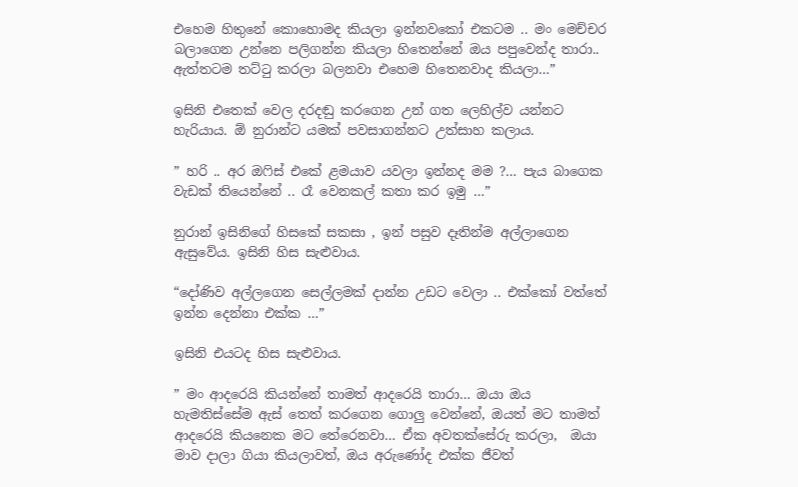එහෙම හිතුනේ කොහොමද කියලා ඉන්නවකෝ එකටම .. මං මෙච්චර බලාගෙන උන්නෙ පලිගන්න කියලා හිතෙන්නේ ඔය පපුවෙන්ද තාරා.. ඇත්තටම තට්ටු කරලා බලනවා එහෙම හිතෙනවාද කියලා…”

ඉසිනි එතෙක් වෙල දරදඬු කරගෙන උන් ගත ලෙහිල්ව යන්නට හැරියාය. ඕ නුරාන්ට යමක් පවසාගන්නට උත්සාහ කලාය.

” හරි .. අර ඔෆිස් එකේ ළමයාව යවලා ඉන්නද මම ?… පැය බාගෙක වැඩක් තියෙන්නේ .. රෑ වෙනකල් කතා කර ඉමු …”

නුරාන් ඉසිනිගේ හිසකේ සකසා , ඉන් පසුව දෑතින්ම අල්ලාගෙන ඇසුවේය. ඉසිනි හිස සැළුවාය.

“දෝණිව අල්ලගෙන සෙල්ලමක් දාන්න උඩට වෙලා .. එක්කෝ වත්තේ ඉන්න දෙන්නා එක්ක …”

ඉසිනි එයටද හිස සැළුවාය.

” මං ආදරෙයි කියන්නේ තාමත් ආදරෙයි තාරා… ඔයා ඔය හැමතිස්සේම ඇස් තෙත් කරගෙන ගොලු වෙන්නේ, ඔයත් මට තාමත් ආදරෙයි කියනෙක මට තේරෙනවා… ඒක අවතක්සේරු කරලා,  ඔයා මාව දාලා ගියා කියලාවත්, ඔය අරුණෝද එක්ක ජීවත්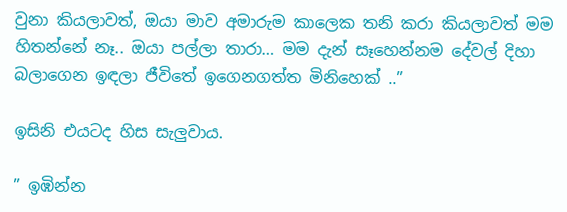වුනා කියලාවත්, ඔයා මාව අමාරුම කාලෙක තනි කරා කියලාවත් මම හිතන්නේ නෑ.. ඔයා පල්ලා තාරා… මම දැන් සෑහෙන්නම දේවල් දිහා බලාගෙන ඉඳලා ජීවිතේ ඉගෙනගත්ත මිනිහෙක් ..”

ඉසිනි එයටද හිස සැලුවාය.

” ඉඹින්න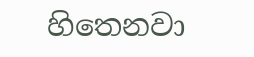හිතෙනවා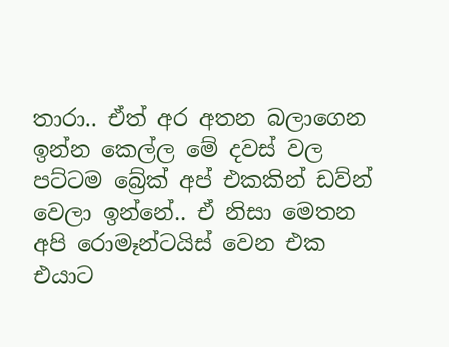තාරා.. ඒත් අර අතන බලාගෙන ඉන්න කෙල්ල මේ දවස් වල පට්ටම බ්‍රේක් අප් එකකින් ඩව්න් වෙලා ඉන්නේ.. ඒ නිසා මෙතන අපි රොමෑන්ටයිස් වෙන එක එයාට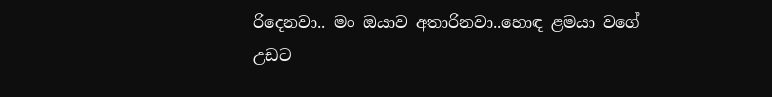රිදෙනවා.. මං ඔයාව අතාරිනවා..හොඳ ළමයා වගේ උඩට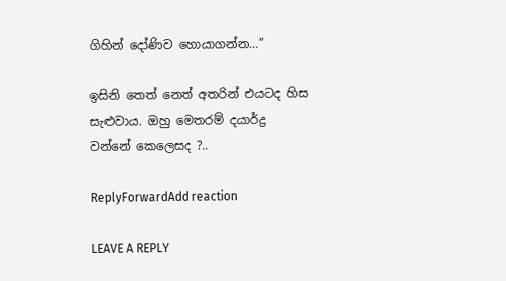ගිහින් දෝණිව හොයාගන්න…”

ඉසිනි තෙත් නෙත් අතරින් එයටද හිස සැළුවාය. ඔහු මෙතරම් දයාර්ද්‍ර වන්නේ කෙලෙසද ?..

ReplyForwardAdd reaction

LEAVE A REPLY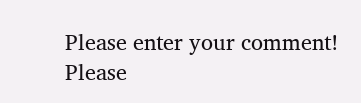Please enter your comment!
Please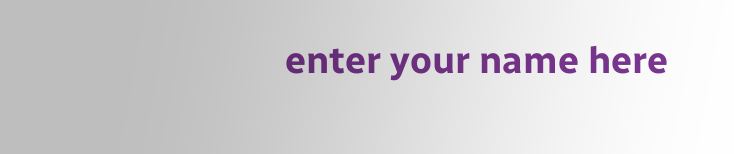enter your name here